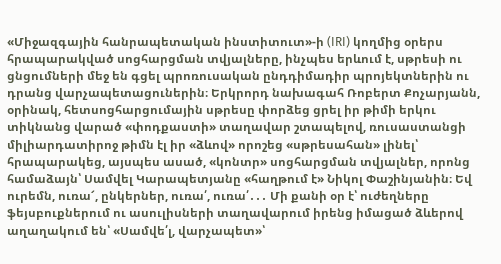«Միջազգային հանրապետական ինստիտուտ»-ի (IRI) կողմից օրերս հրապարակված սոցհարցման տվյալները, ինչպես երևում է, սթրեսի ու ցնցումների մեջ են գցել պրոռուսական ընդդիմադիր պրոյեկտներին ու դրանց վարչապետացուներին։ Երկրորդ նախագահ Ռոբերտ Քոչարյանն, օրինակ, հետսոցհարցումային սթրեսը փորձեց ցրել իր թիմի երկու տիկնանց վարած «փոդքաստի» տաղավար շտապելով, ռուսաստանցի միլիարդատիրոջ թիմն էլ իր «ձևով» որոշեց «սթրեսահան» լինել՝ հրապարակեց, այսպես ասած, «կոնտր» սոցհարցման տվյալներ, որոնց համաձայն՝ Սամվել Կարապետյանը «հաղթում է» Նիկոլ Փաշինյանին։ Եվ ուրեմն, ուռա՜, ընկերներ, ուռա՛, ուռա՛․․․ Մի քանի օր է՝ ուժեղները ֆեյսբուքներում ու ասուլիսների տաղավարում իրենց իմացած ձևերով աղաղակում են՝ «Սամվե՛լ, վարչապետ»՝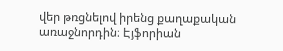վեր թռցնելով իրենց քաղաքական առաջնորդին։ Էյֆորիան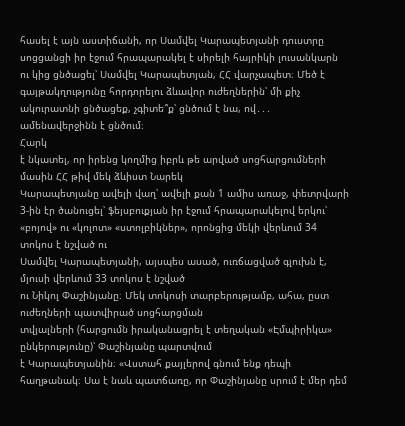հասել է այն աստիճանի, որ Սամվել Կարապետյանի դուստրը սոցցանցի իր էջում հրապարակել է սիրելի հայրիկի լուսանկարն ու կից ցնծացել՝ Սամվել Կարապետյան, ՀՀ վարչապետ։ Մեծ է գայթակղությունը հորդորելու ձևավոր ուժեղներին՝ մի քիչ ակուրատնի ցնծացեք, չգիտե՞ք՝ ցնծում է նա, ով․․․ ամենավերջինն է ցնծում։
Հարկ
է նկատել, որ իրենց կողմից իբրև թե արված սոցհարցումների մասին ՀՀ թիվ մեկ ձևիստ Նարեկ
Կարապետյանը ավելի վաղ՝ ավելի քան 1 ամիս առաջ, փետրվարի 3-ին էր ծանուցել՝ ֆեյսբուքյան իր էջում հրապարակելով երկու՝
«բոյով» ու «կոլոտ» «ստոլբիկներ», որոնցից մեկի վերևում 34 տոկոս է նշված ու
Սամվել Կարապետյանի, այսպես ասած, ուռճացված գլուխն է, մյուսի վերևում 33 տոկոս է նշված
ու Նիկոլ Փաշինյանը։ Մեկ տոկոսի տարբերությամբ, ահա, ըստ ուժեղների պատվիրած սոցհարցման
տվյալների (հարցումն իրականացրել է տեղական «Էմպիրիկա» ընկերությունը)՝ Փաշինյանը պարտվում
է Կարապետյանին։ «Վստահ քայլերով գնում ենք դեպի հաղթանակ։ Սա է նաև պատճառը, որ Փաշինյանը սրում է մեր դեմ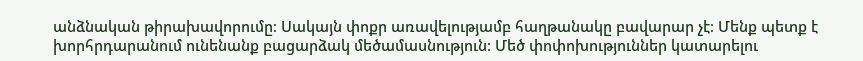անձնական թիրախավորումը։ Սակայն փոքր առավելությամբ հաղթանակը բավարար չէ։ Մենք պետք է խորհրդարանում ունենանք բացարձակ մեծամասնություն։ Մեծ փոփոխություններ կատարելու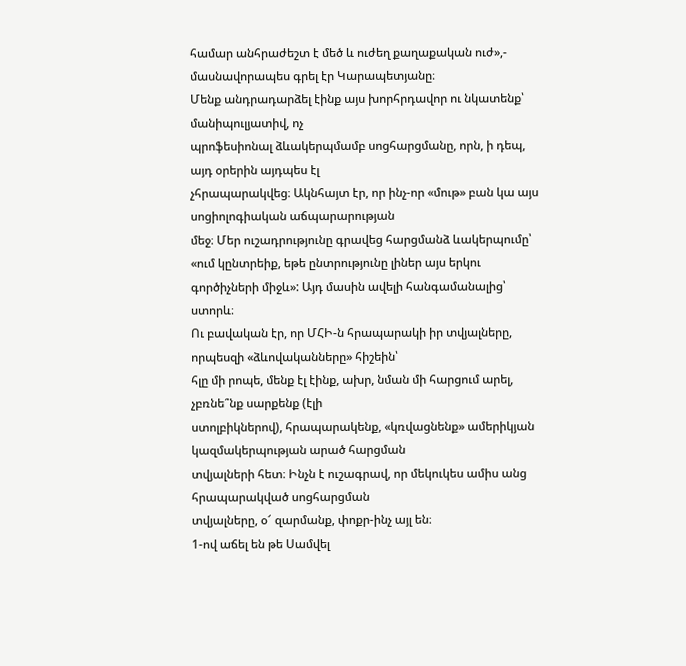համար անհրաժեշտ է մեծ և ուժեղ քաղաքական ուժ»,- մասնավորապես գրել էր Կարապետյանը։
Մենք անդրադարձել էինք այս խորհրդավոր ու նկատենք՝ մանիպուլյատիվ, ոչ
պրոֆեսիոնալ ձևակերպմամբ սոցհարցմանը, որն, ի դեպ, այդ օրերին այդպես էլ
չհրապարակվեց։ Ակնհայտ էր, որ ինչ-որ «մութ» բան կա այս սոցիոլոգիական աճպարարության
մեջ։ Մեր ուշադրությունը գրավեց հարցմանձ ևակերպումը՝ «ում կընտրեիք, եթե ընտրությունը լիներ այս երկու գործիչների միջև»: Այդ մասին ավելի հանգամանալից՝ ստորև։
Ու բավական էր, որ ՄՀԻ-ն հրապարակի իր տվյալները, որպեսզի «ձևովականները» հիշեին՝
հլը մի րոպե, մենք էլ էինք, ախր, նման մի հարցում արել, չբռնե՞նք սարքենք (էլի
ստոլբիկներով), հրապարակենք, «կռվացնենք» ամերիկյան կազմակերպության արած հարցման
տվյալների հետ։ Ինչն է ուշագրավ, որ մեկուկես ամիս անց հրապարակված սոցհարցման
տվյալները, օ՜ զարմանք, փոքր-ինչ այլ են։
1-ով աճել են թե Սամվել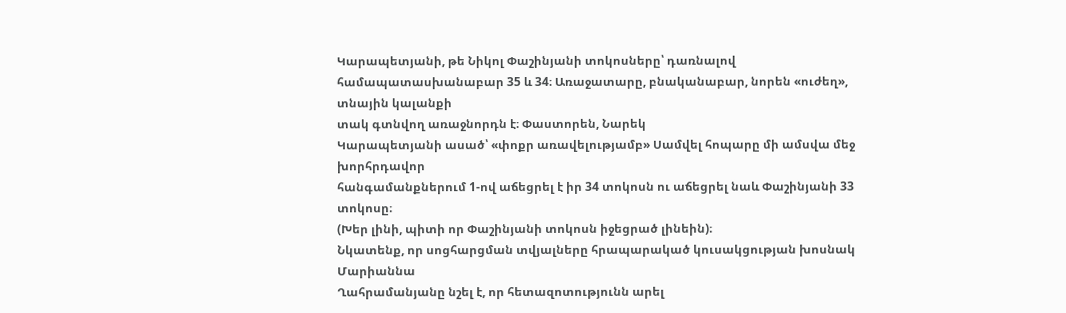Կարապետյանի, թե Նիկոլ Փաշինյանի տոկոսները՝ դառնալով
համապատասխանաբար 35 և 34։ Առաջատարը, բնականաբար, նորեն «ուժեղ», տնային կալանքի
տակ գտնվող առաջնորդն է։ Փաստորեն, Նարեկ
Կարապետյանի ասած՝ «փոքր առավելությամբ» Սամվել հոպարը մի ամսվա մեջ խորհրդավոր
հանգամանքներում 1-ով աճեցրել է իր 34 տոկոսն ու աճեցրել նաև Փաշինյանի 33 տոկոսը։
(Խեր լինի, պիտի որ Փաշինյանի տոկոսն իջեցրած լինեին)։
Նկատենք, որ սոցհարցման տվյալները հրապարակած կուսակցության խոսնակ Մարիաննա
Ղահրամանյանը նշել է, որ հետազոտությունն արել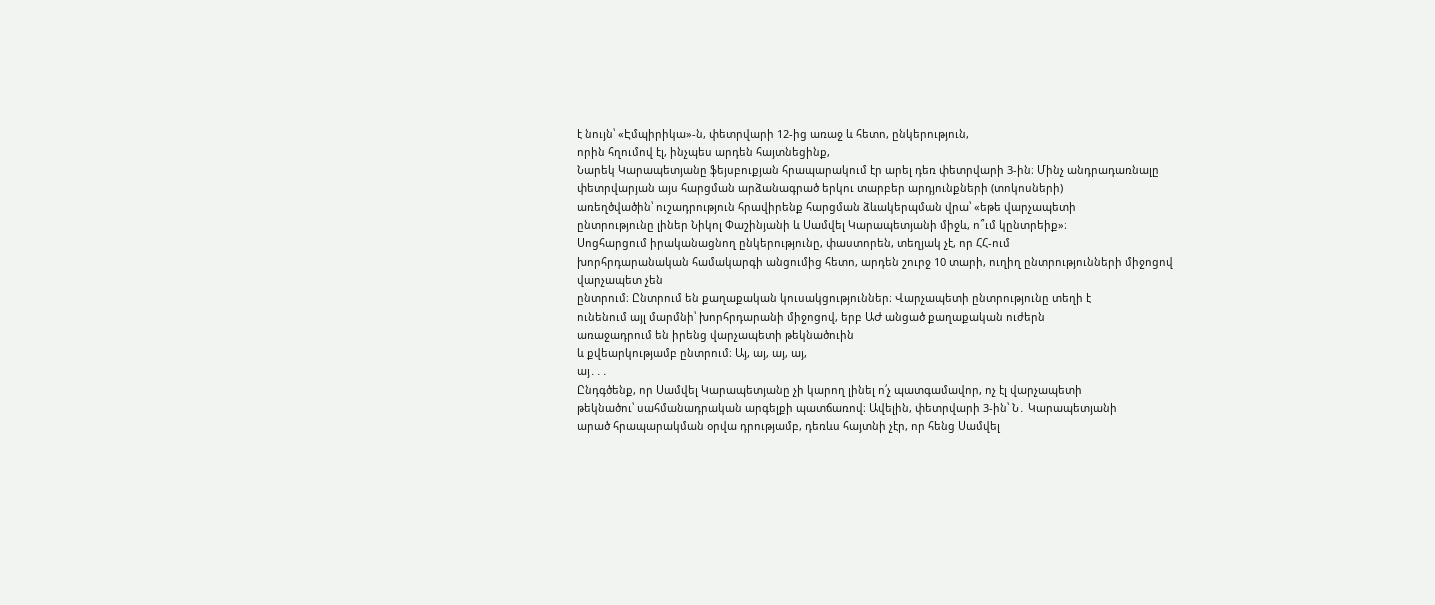է նույն՝ «Էմպիրիկա»-ն, փետրվարի 12-ից առաջ և հետո, ընկերություն,
որին հղումով էլ, ինչպես արդեն հայտնեցինք,
Նարեկ Կարապետյանը ֆեյսբուքյան հրապարակում էր արել դեռ փետրվարի 3-ին։ Մինչ անդրադառնալը փետրվարյան այս հարցման արձանագրած երկու տարբեր արդյունքների (տոկոսների)
առեղծվածին՝ ուշադրություն հրավիրենք հարցման ձևակերպման վրա՝ «եթե վարչապետի
ընտրությունը լիներ Նիկոլ Փաշինյանի և Սամվել Կարապետյանի միջև, ո՞ւմ կընտրեիք»։
Սոցհարցում իրականացնող ընկերությունը, փաստորեն, տեղյակ չէ, որ ՀՀ-ում
խորհրդարանական համակարգի անցումից հետո, արդեն շուրջ 10 տարի, ուղիղ ընտրությունների միջոցով վարչապետ չեն
ընտրում։ Ընտրում են քաղաքական կուսակցություններ։ Վարչապետի ընտրությունը տեղի է
ունենում այլ մարմնի՝ խորհրդարանի միջոցով, երբ ԱԺ անցած քաղաքական ուժերն
առաջադրում են իրենց վարչապետի թեկնածուին
և քվեարկությամբ ընտրում։ Այ, այ, այ, այ,
այ․․․
Ընդգծենք, որ Սամվել Կարապետյանը չի կարող լինել ո՛չ պատգամավոր, ոչ էլ վարչապետի
թեկնածու՝ սահմանադրական արգելքի պատճառով։ Ավելին, փետրվարի 3-ին՝ Ն․ Կարապետյանի
արած հրապարակման օրվա դրությամբ, դեռևս հայտնի չէր, որ հենց Սամվել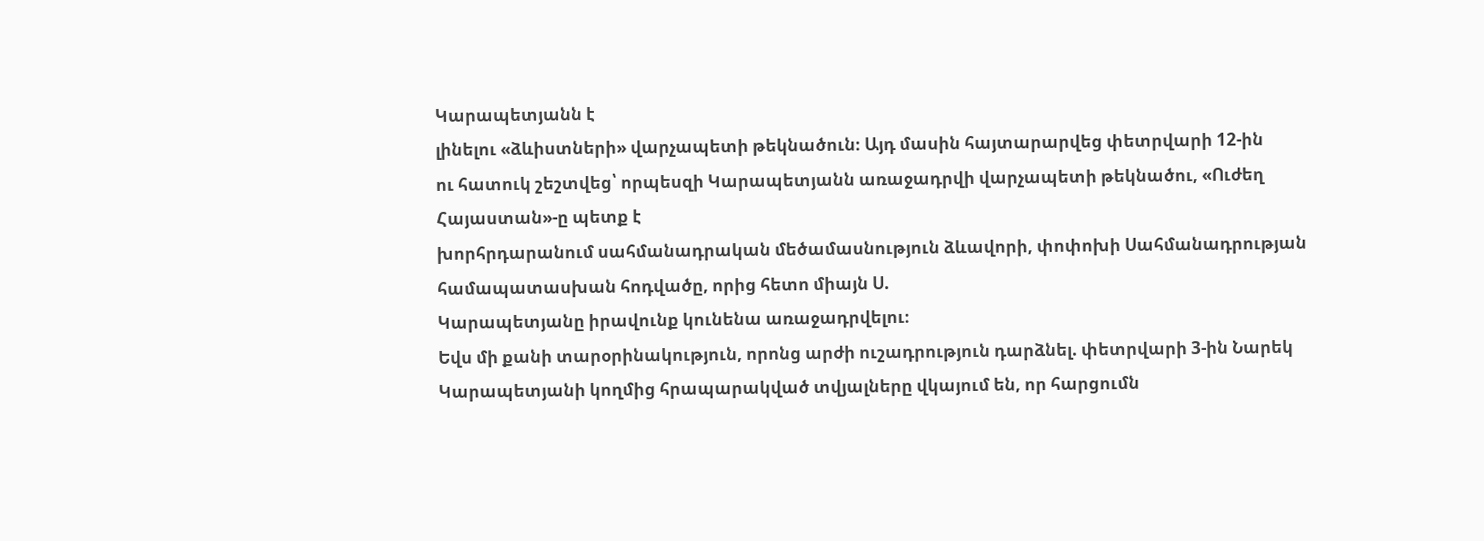Կարապետյանն է
լինելու «ձևիստների» վարչապետի թեկնածուն։ Այդ մասին հայտարարվեց փետրվարի 12-ին
ու հատուկ շեշտվեց՝ որպեսզի Կարապետյանն առաջադրվի վարչապետի թեկնածու, «Ուժեղ Հայաստան»-ը պետք է
խորհրդարանում սահմանադրական մեծամասնություն ձևավորի, փոփոխի Սահմանադրության
համապատասխան հոդվածը, որից հետո միայն Ս.
Կարապետյանը իրավունք կունենա առաջադրվելու։
Եվս մի քանի տարօրինակություն, որոնց արժի ուշադրություն դարձնել. փետրվարի 3-ին Նարեկ Կարապետյանի կողմից հրապարակված տվյալները վկայում են, որ հարցումն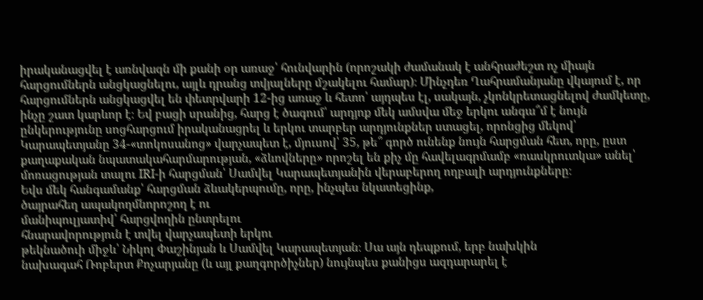իրականացվել է առնվազն մի քանի օր առաջ՝ հունվարին (որոշակի ժամանակ է անհրաժեշտ ոչ միայն հարցումներն անցկացնելու, այլև դրանց տվյալները մշակելու համար)։ Մինչդեռ Ղահրամանյանը վկայում է, որ հարցումներն անցկացվել են փետրվարի 12-ից առաջ և հետո՝ այդպես էլ, սակայն, չկոնկրետացնելով ժամկետը, ինչը շատ կարևոր է։ Եվ բացի սրանից, հարց է ծագում՝ արդյոք մեկ ամսվա մեջ երկու անգա՞մ է նույն ընկերությունը սոցհարցում իրականացրել և երկու տարբեր արդյունքներ ստացել, որոնցից մեկով՝ Կարապետյանը 34-«տոկոսանոց» վարչապետ է, մյուսով՝ 35, թե՞ գործ ունենք նույն հարցման հետ, որը, ըստ քաղաքական նպատակահարմարության, «ձևովները» որոշել են քիչ մը հավելագրմամբ «ռասկրուտկա» անել՝ մոռացության տալու IRI-ի հարցման՝ Սամվել Կարապետյանին վերաբերող ողբալի արդյունքները։
Եվս մեկ հանգամանք՝ հարցման ձևակերպումը, որը, ինչպես նկատեցինք,
ծայրահեղ ապակողմնորոշող է ու
մանիպուլյատիվ՝ հարցվողին ընտրելու
հնարավորություն է տվել վարչապետի երկու
թեկնածուի միջև՝ Նիկոլ Փաշինյան և Սամվել Կարապետյան։ Սա այն դեպքում, երբ նախկին
նախագահ Ռոբերտ Քոչարյանը (և այլ քաղգործիչներ) նույնպես քանիցս ազդարարել է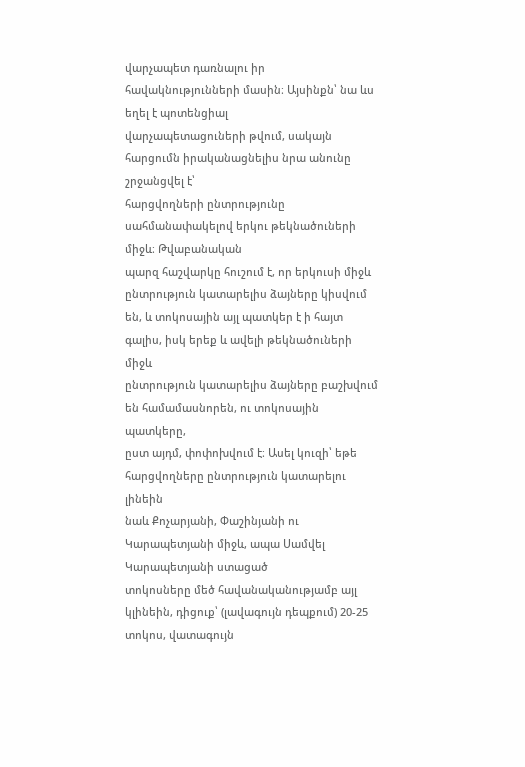վարչապետ դառնալու իր հավակնությունների մասին։ Այսինքն՝ նա ևս եղել է պոտենցիալ
վարչապետացուների թվում, սակայն հարցումն իրականացնելիս նրա անունը շրջանցվել է՝
հարցվողների ընտրությունը սահմանափակելով երկու թեկնածուների միջև։ Թվաբանական
պարզ հաշվարկը հուշում է, որ երկուսի միջև ընտրություն կատարելիս ձայները կիսվում
են, և տոկոսային այլ պատկեր է ի հայտ գալիս, իսկ երեք և ավելի թեկնածուների միջև
ընտրություն կատարելիս ձայները բաշխվում են համամասնորեն, ու տոկոսային պատկերը,
ըստ այդմ, փոփոխվում է։ Ասել կուզի՝ եթե հարցվողները ընտրություն կատարելու լինեին
նաև Քոչարյանի, Փաշինյանի ու Կարապետյանի միջև, ապա Սամվել Կարապետյանի ստացած
տոկոսները մեծ հավանականությամբ այլ
կլինեին, դիցուք՝ (լավագույն դեպքում) 20-25 տոկոս, վատագույն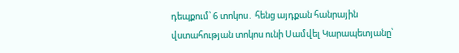դեպքում՝ 6 տոկոս․ հենց այդքան հանրային
վստահության տոկոս ունի Սամվել Կարապետյանը՝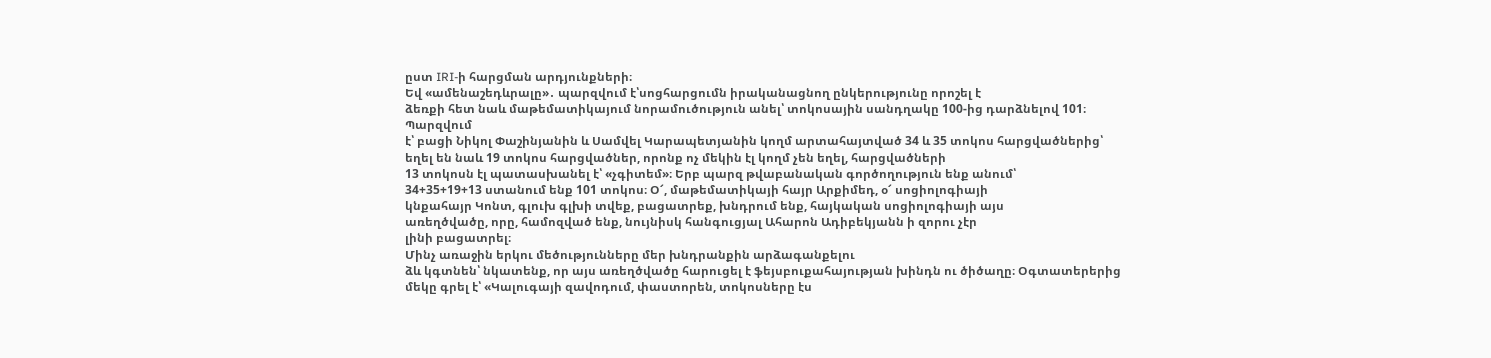ըստ IRI-ի հարցման արդյունքների։
Եվ «ամենաշեդևրալը»․ պարզվում է՝սոցհարցումն իրականացնող ընկերությունը որոշել է
ձեռքի հետ նաև մաթեմատիկայում նորամուծություն անել՝ տոկոսային սանդղակը 100-ից դարձնելով 101։ Պարզվում
է՝ բացի Նիկոլ Փաշինյանին և Սամվել Կարապետյանին կողմ արտահայտված 34 և 35 տոկոս հարցվածներից՝
եղել են նաև 19 տոկոս հարցվածներ, որոնք ոչ մեկին էլ կողմ չեն եղել, հարցվածների
13 տոկոսն էլ պատասխանել է՝ «չգիտեմ»։ Երբ պարզ թվաբանական գործողություն ենք անում՝
34+35+19+13 ստանում ենք 101 տոկոս։ Օ՜, մաթեմատիկայի հայր Արքիմեդ, օ՜ սոցիոլոգիայի
կնքահայր Կոնտ, գլուխ գլխի տվեք, բացատրեք, խնդրում ենք, հայկական սոցիոլոգիայի այս
առեղծվածը, որը, համոզված ենք, նույնիսկ հանգուցյալ Ահարոն Ադիբեկյանն ի զորու չէր
լինի բացատրել։
Մինչ առաջին երկու մեծությունները մեր խնդրանքին արձագանքելու
ձև կգտնեն՝ նկատենք, որ այս առեղծվածը հարուցել է ֆեյսբուքահայության խինդն ու ծիծաղը։ Օգտատերերից
մեկը գրել է՝ «Կալուգայի զավոդում, փաստորեն, տոկոսները էս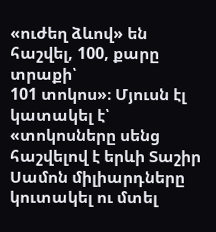«ուժեղ ձևով» են հաշվել, 100, քարը տրաքի՝
101 տոկոս»։ Մյուսն էլ կատակել է՝ «տոկոսները սենց հաշվելով է երևի Տաշիր Սամոն միլիարդները
կուտակել ու մտել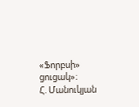«Ֆորբսի» ցուցակ»։
Հ. Մանուկյան